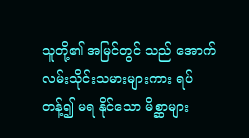သူတို့၏ အမြင်တွင် သည် အောက်လမ်းသိုင်းသမားများကား ရပ်တန့်၍ မရ နိုင်သော မိစ္ဆာများ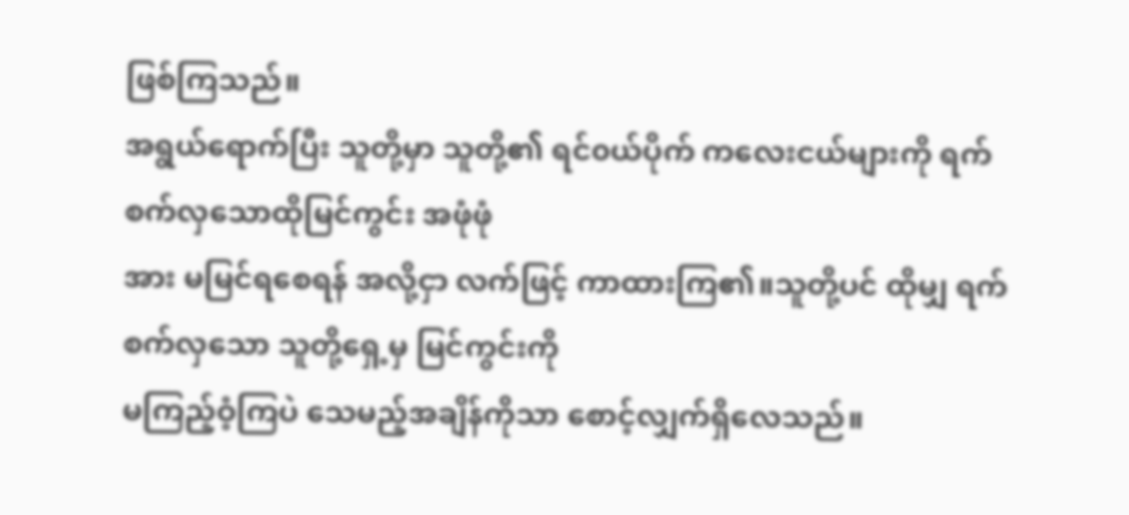ဖြစ်ကြသည်။
အရွယ်ရောက်ပြီး သူတို့မှာ သူတို့၏ ရင်၀ယ်ပိုက် ကလေးငယ်များကို ရက်စက်လှသောထိုမြင်ကွင်း အဖုံဖုံ
အား မမြင်ရစေရန် အလို့ငှာ လက်ဖြင့် ကာထားကြ၏။သူတို့ပင် ထိုမျှ ရက်စက်လှသော သူတို့ရှေ့မှ မြင်ကွင်းကို
မကြည့်ဝံ့ကြပဲ သေမည့်အချိန်ကိုသာ စောင့်လျှက်ရှိလေသည်။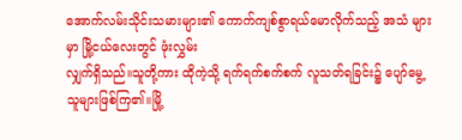အောက်လမ်းသိုင်းသမားများ၏ ကောက်ကျစ်စွာရယ်မောလိုက်သည့် အသံ များမှာ မြို့ငယ်လေးတွင် ဖုံးလွှမ်း
လျှက်ရှိသည်။သူတို့ကား ထိုကဲ့သို့ ရက်ရက်စက်စက် လူသတ်ရခြင်း၌ ပျော်မွေ့သူများဖြစ်ကြ၏။မြို့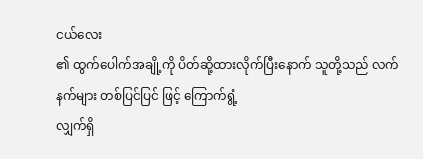ငယ်လေး
၏ ထွက်ပေါက်အချို့ကို ပိတ်ဆို့ထားလိုက်ပြီးနောက် သူတို့သည် လက်နက်များ တစ်ပြင်ပြင် ဖြင့် ကြောက်ရွံ့
လျှက်ရှိ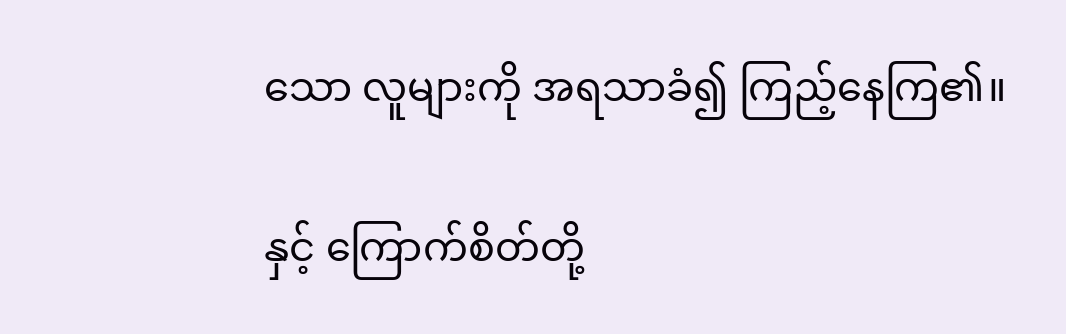သော လူများကို အရသာခံ၍ ကြည့်နေကြ၏။

နှင့် ကြောက်စိတ်တို့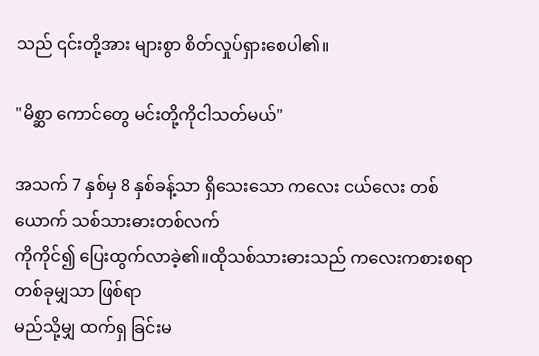သည် ၎င်းတို့အား များစွာ စိတ်လှုပ်ရှားစေပါ၏။

"မိစ္ဆာ ကောင်တွေ မင်းတို့ကိုငါသတ်မယ်"

အသက် 7 နှစ်မှ 8 နှစ်ခန့်သာ ရှိသေးသော ကလေး ငယ်လေး တစ်ယောက် သစ်သားဓားတစ်လက်
ကိုကိုင်၍ ပြေးထွက်လာခဲ့၏။ထိုသစ်သားဓားသည် ကလေးကစားစရာ တစ်ခုမျှသာ ဖြစ်ရာ
မည်သို့မျှ ထက်ရှ ခြင်းမ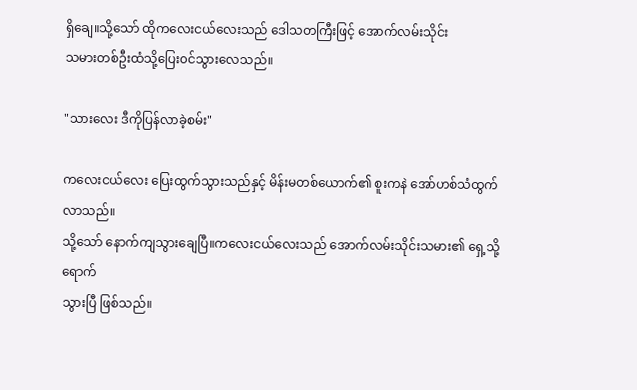ရှိချေ။သို့သော် ထိုကလေးငယ်လေးသည် ဒေါသတကြီးဖြင့် အောက်လမ်းသိုင်း
သမားတစ်ဦးထံသို့ပြေး၀င်သွားလေသည်။

"သားလေး ဒီကိုပြန်လာခဲ့စမ်း"

ကလေးငယ်လေး ပြေးထွက်သွားသည်နှင့် မိန်းမတစ်ယောက်၏ စူးကနဲ အော်ဟစ်သံထွက်လာသည်။
သို့သော် နောက်ကျသွားချေပြီ။ကလေးငယ်လေးသည် အောက်လမ်းသိုင်းသမား၏ ရှေ့သို့ ရောက်
သွားပြီ ဖြစ်သည်။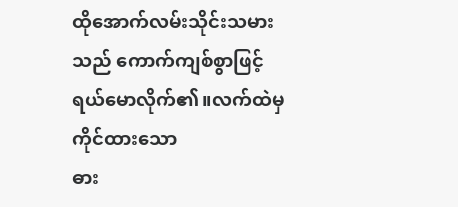ထိုအောက်လမ်းသိုင်းသမား သည် ကောက်ကျစ်စွာဖြင့် ရယ်မောလိုက်၏။လက်ထဲမှ ကိုင်ထားသော
ဓား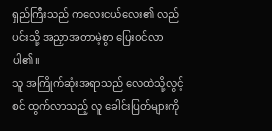ရှည်ကြီးသည် ကလေးငယ်လေး၏ လည်ပင်းသို့ အညှာအတာမဲ့စွာ ပြေး၀င်လာပါ၏။
သူ အကြိုက်ဆုံးအရာသည် လေထဲသို့လွင့်စင် ထွက်လာသည့် လူ ခေါင်းပြတ်များကို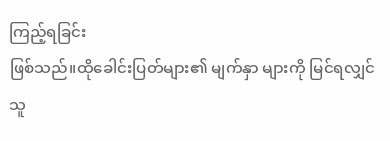ကြည့်ရခြင်း
ဖြစ်သည်။ထိုခေါင်းပြတ်များ၏ မျက်နှာ များကို မြင်ရလျှင် သူ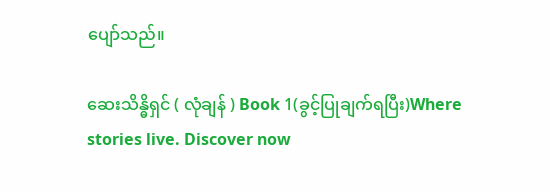ပျော်သည်။

ဆေးသိန္ဓိရှင် ( လုံချန် ) Book 1(ခွင့်ပြုချက်ရပြီး)Where stories live. Discover now